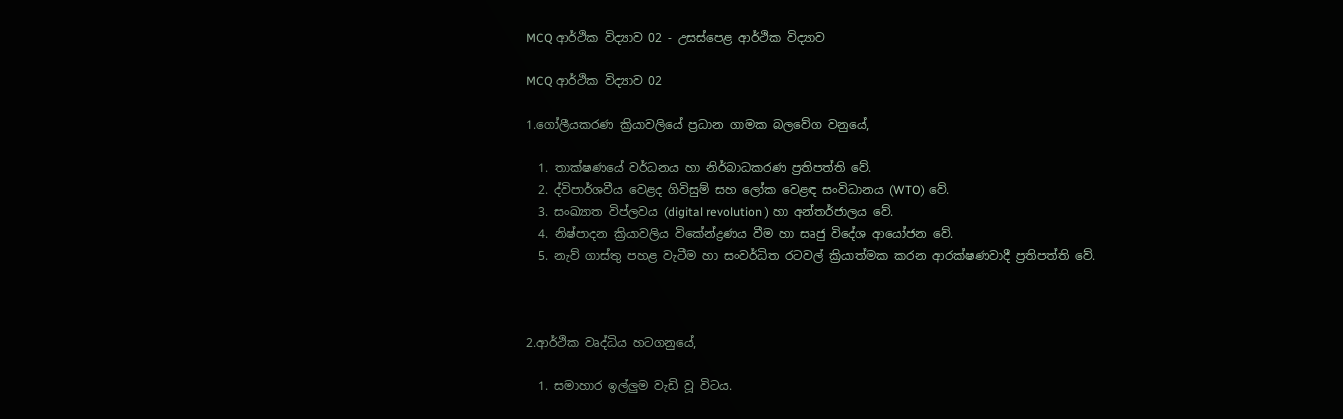MCQ ආර්ථික විද්‍යාව 02 - උසස්පෙළ ආර්ථික විද්‍යාව

MCQ ආර්ථික විද්‍යාව 02

1.ගෝලීයකරණ ක්‍රියාවලියේ ප්‍රධාන ගාමක බලවේග වනුයේ,

  1. තාක්ෂණයේ වර්ධනය හා නිර්බාධකරණ ප්‍රතිපත්ති වේ.
  2. ද්විපාර්ශවීය වෙළද ගිවිසුම් සහ ලෝක වෙළඳ සංවිධානය (WTO) වේ.
  3. සංඛ්‍යාත විප්ලවය (digital revolution ) හා අන්තර්ජාලය වේ.
  4. නිෂ්පාදන ක්‍රියාවලිය විකේන්ද්‍රණය වීම හා සෘජු විදේශ ආයෝජන වේ.
  5. නැව් ගාස්තු පහළ වැටීම හා සංවර්ධිත රටවල් ක්‍රියාත්මක කරන ආරක්ෂණවාදී ප්‍රතිපත්ති වේ.



2.ආර්ථික වෘද්ධිය හටගනුයේ,

  1. සමාහාර ඉල්ලුම වැඩි වූ විටය.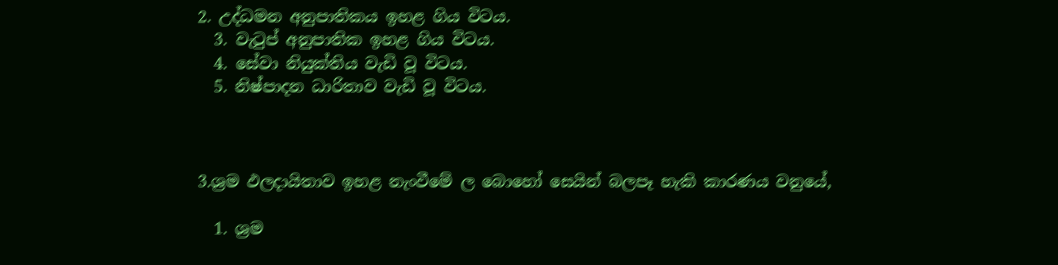2. උද්ධමන අනුපාතිකය ඉහළ ගිය විටය.
  3. වැටුප් අනුපාතික ඉහළ ගිය විටය.
  4. සේවා නියුක්තිය වැඩි වූ විටය.
  5. නිෂ්පාදන ධාරිතාව වැඩි වූ විටය.



3.ශ්‍රම ඵලදායිතාව ඉහළ නැංවීමේ ල බොහෝ සෙයින් බලපෑ හැකි කාරණය වනුයේ,

  1. ශ්‍රම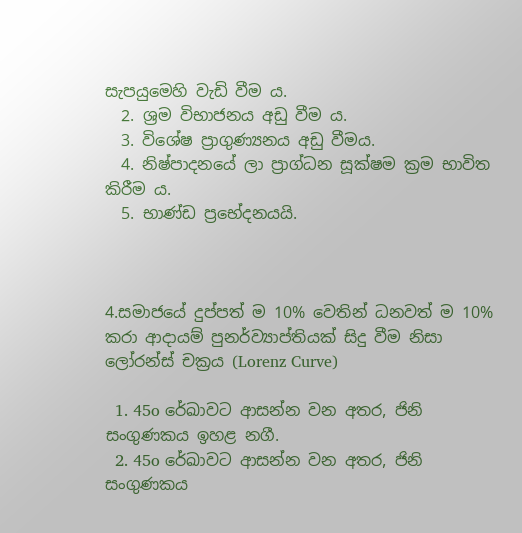සැපයුමෙහි වැඩි වීම ය.
  2. ශ්‍රම විභාජනය අඩු වීම ය.
  3. විශේෂ ප්‍රාගුණ්‍යනය අඩු වීමය.
  4. නිෂ්පාදනයේ ලා ප්‍රාග්ධන සූක්ෂම ක්‍රම භාවිත කිරීම ය.
  5. භාණ්ඩ ප්‍රභේදනයයි.



4.සමාජයේ දුප්පත් ම 10% වෙතින් ධනවත් ම 10% කරා ආදායම් පුනර්ව්‍යාප්තියක් සිදු වීම නිසා ලෝරන්ස් චක්‍රය (Lorenz Curve)

  1. 45o රේඛාවට ආසන්න වන අතර, ජිනි සංගුණකය ඉහළ නගී.
  2. 45o රේඛාවට ආසන්න වන අතර, ජිනි සංගුණකය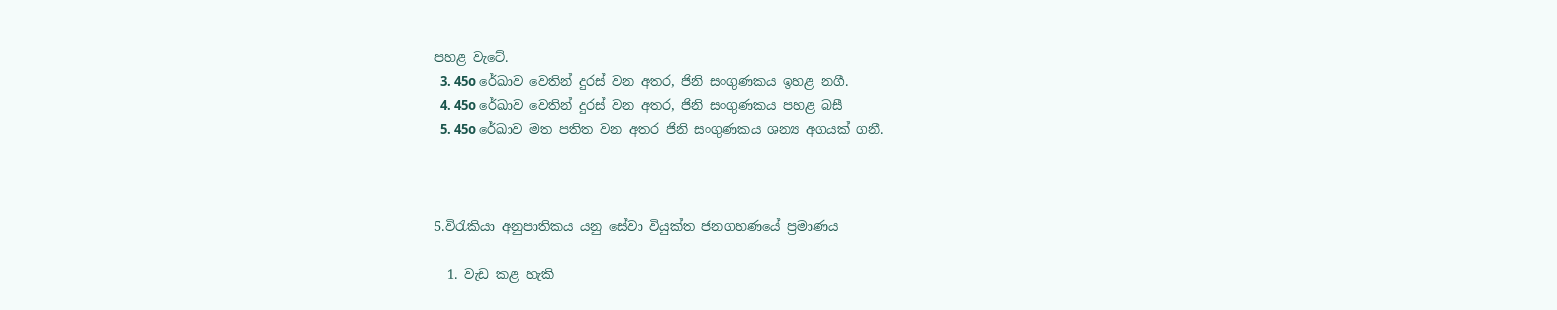පහළ වැටේ.
  3. 45o රේඛාව වෙතින් දුරස් වන අතර, ජිනි සංගුණකය ඉහළ නගී.
  4. 45o රේඛාව වෙතින් දුරස් වන අතර, ජිනි සංගුණකය පහළ බසී
  5. 45o රේඛාව මත පතිත වන අතර ජිනි සංගුණකය ශන්‍ය අගයක් ගනී.



5.විරැකියා අනුපාතිකය යනු සේවා වියුක්ත ජනගහණයේ ප්‍රමාණය

  1. වැඩ කළ හැකි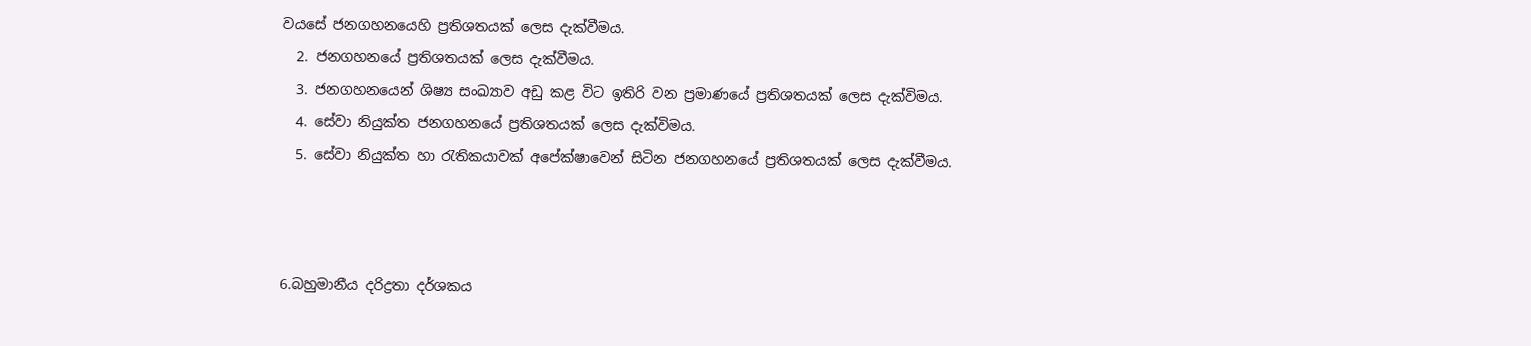වයසේ ජනගහනයෙහි ප්‍රතිශතයක් ලෙස දැක්වීමය.
  2. ජනගහනයේ ප්‍රතිශතයක් ලෙස දැක්වීමය.
  3. ජනගහනයෙන් ශිෂ්‍ය සංඛ්‍යාව අඩු කළ විට ඉතිරි වන ප්‍රමාණයේ ප්‍රතිශතයක් ලෙස දැක්විමය.
  4. සේවා නියුක්ත ජනගහනයේ ප්‍රතිශතයක් ලෙස දැක්විමය.
  5. සේවා නියුක්ත හා රැතිකයාවක් අපේක්ෂාවෙන් සිටින ජනගහනයේ ප්‍රතිශතයක් ලෙස දැක්වීමය.



6.බහුමානීය දරිද්‍රතා දර්ශකය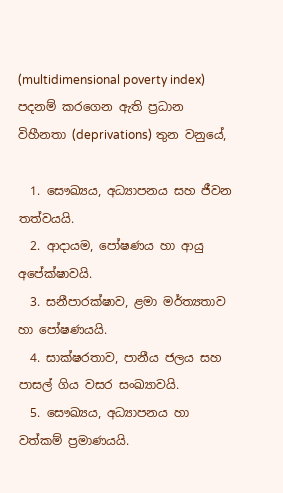(multidimensional poverty index) පදනම් කරගෙන ඇති ප්‍රධාන විහීනතා (deprivations) තුන වනුයේ,

  1. සෞඛ්‍යය, අධ්‍යාපනය සහ ජීවන තත්වයයි.
  2. ආදායම, පෝෂණය හා ආයු අපේක්ෂාවයි.
  3. සනීපාරක්ෂාව, ළමා මර්ත්‍යතාව හා පෝෂණයයි.
  4. සාක්ෂරතාව, පානීය ජලය සහ පාසල් ගිය වසර සංඛ්‍යාවයි.
  5. සෞඛ්‍යය, අධ්‍යාපනය හා වත්කම් ප්‍රමාණයයි.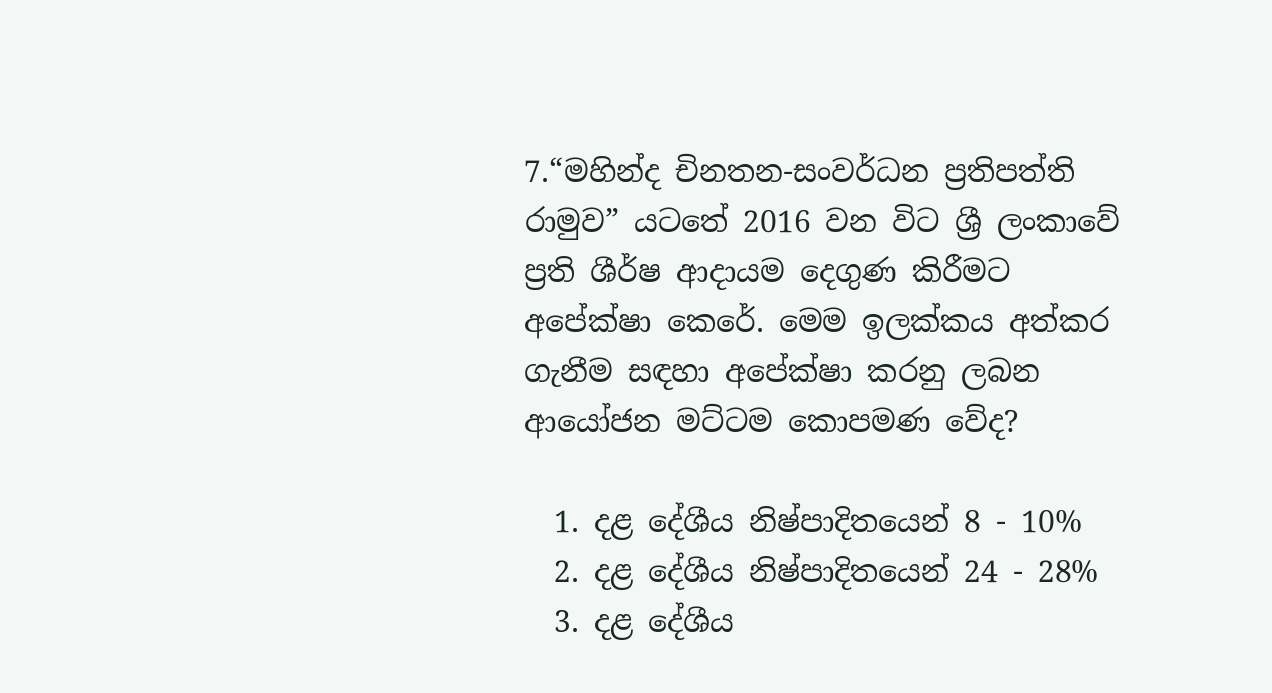7.“මහින්ද චිනතන-සංවර්ධන ප්‍රතිපත්ති රාමුව” යටතේ 2016 වන විට ශ්‍රී ලංකාවේ ප්‍රති ශීර්ෂ ආදායම දෙගුණ කිරීමට අපේක්ෂා කෙරේ. මෙම ඉලක්කය අත්කර ගැනීම සඳහා අපේක්ෂා කරනු ලබන ආයෝජන මට්ටම කොපමණ වේද?

  1. දළ දේශීය නිෂ්පාදිතයෙන් 8 - 10%
  2. දළ දේශීය නිෂ්පාදිතයෙන් 24 - 28%
  3. දළ දේශීය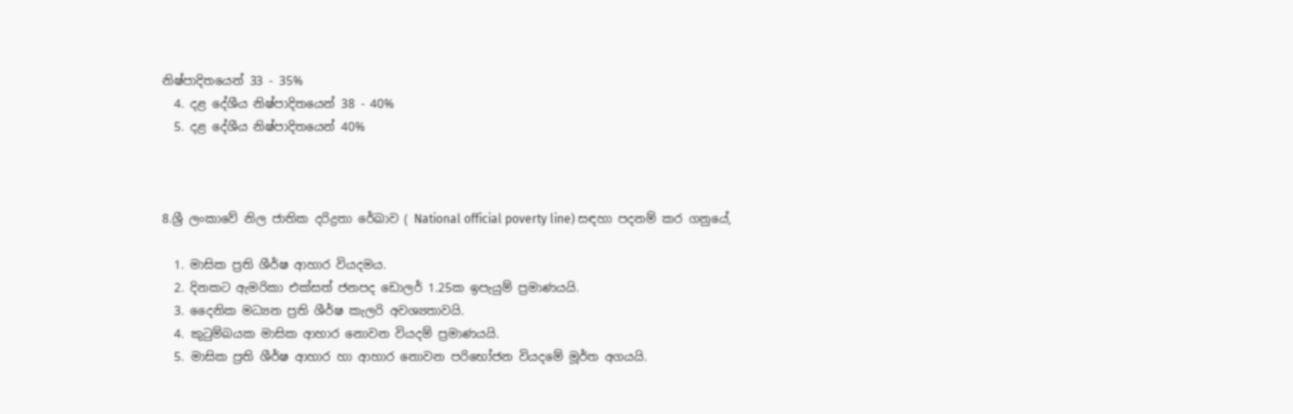නිෂ්පාදිතයෙන් 33 - 35%
  4. දළ දේශීය නිෂ්පාදිතයෙන් 38 - 40%
  5. දළ දේශීය නිෂ්පාදිතයෙන් 40%



8.ශ්‍රී ලංකාවේ නිල ජාතික දරිද්‍රතා රේඛාව ( National official poverty line) සඳහා පදනම් කර ගනුයේ,

  1. මාසික ප්‍රති ශීර්ෂ ආහාර වියදමය.
  2. දිනකට ඇමරිකා එක්සත් ජනපද ඩොලර් 1.25ක ඉපැයුම් ප්‍රමාණයයි.
  3. දෛනික මධ්‍යන ප්‍රති ශීර්ෂ කැලරි අවශ්‍යතාවයි.
  4. කුටුම්බයක මාසික ආහාර නොවන වියදම් ප්‍රමාණයයි.
  5. මාසික ප්‍රති ශීර්ෂ ආහාර හා ආහාර නොවන පරිභෝජන වියදමේ මූර්ත අගයයි.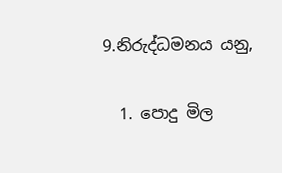9.නිරුද්ධමනය යනු,

  1. පොදු මිල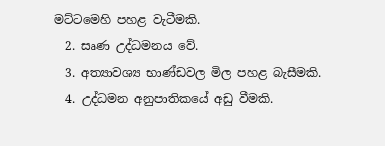මට්ටමෙහි පහළ වැටීමකි.
  2. සෘණ උද්ධමනය වේ.
  3. අත්‍යාවශ්‍ය භාණ්ඩවල මිල පහළ බැසීමකි.
  4. උද්ධමන අනුපාතිකයේ අඩු වීමකි.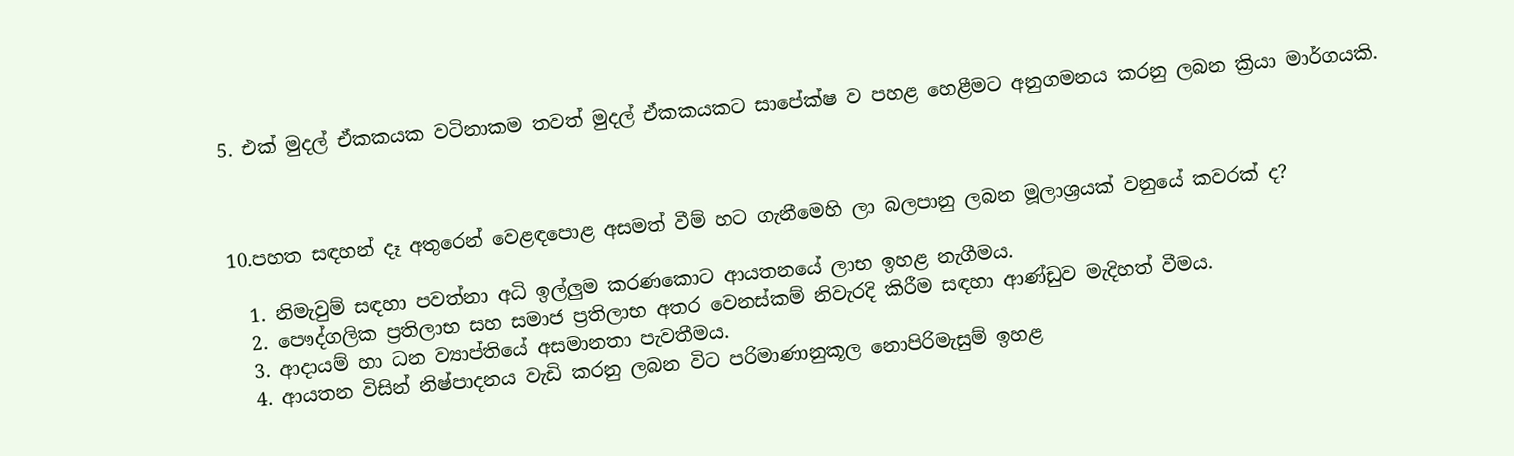5. එක් මුදල් ඒකකයක වටිනාකම තවත් මුදල් ඒකකයකට සාපේක්ෂ ව පහළ හෙළීමට අනුගමනය කරනු ලබන ක්‍රියා මාර්ගයකි.



10.පහත සඳහන් දෑ අතුරෙන් වෙළඳපොළ අසමත් වීම් හට ගැනීමෙහි ලා බලපානු ලබන මූලාශ්‍රයක් වනුයේ කවරක් ද?

  1. නිමැවුම් සඳහා පවත්නා අධි ඉල්ලුම කරණකොට ආයතනයේ ලාභ ඉහළ නැගීමය.
  2. පෞද්ගලික ප්‍රතිලාභ සහ සමාජ ප්‍රතිලාභ අතර වෙනස්කම් නිවැරදි කිරීම සඳහා ආණ්ඩුව මැදිහත් වීමය.
  3. ආදායම් හා ධන ව්‍යාප්තියේ අසමානතා පැවතීමය.
  4. ආයතන විසින් නිෂ්පාදනය වැඩි කරනු ලබන විට පරිමාණානුකූල නොපිරිමැසුම් ඉහළ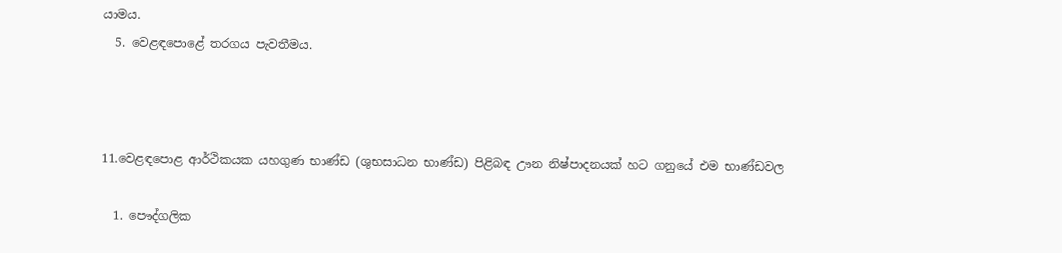යාමය.
  5. වෙළඳපොළේ තරගය පැවතීමය.



11.වෙළඳපොළ ආර්ථිකයක යහගුණ භාණ්ඩ (ශුභසාධන භාණ්ඩ) පිළිබඳ ඌන නිෂ්පාදනයක් හට ගනුයේ එම භාණ්ඩවල

  1. පෞද්ගලික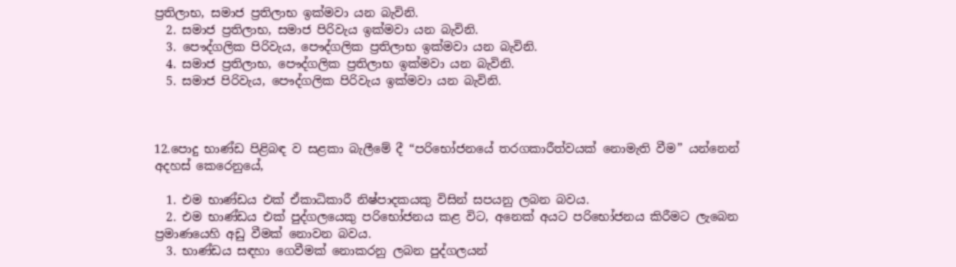ප්‍රතිලාභ, සමාජ ප්‍රතිලාභ ඉක්මවා යන බැවිනි.
  2. සමාජ ප්‍රතිලාභ, සමාජ පිරිවැය ඉක්මවා යන බැවිනි.
  3. පෞද්ගලික පිරිවැය, පෞද්ගලික ප්‍රතිලාභ ඉක්මවා යන බැවිනි.
  4. සමාජ ප්‍රතිලාභ, පෞද්ගලික ප්‍රතිලාභ ඉක්මවා යන බැවිනි.
  5. සමාජ පිරිවැය, පෞද්ගලික පිරිවැය ඉක්මවා යන බැවිනි.



12.පොදු භාණ්ඩ පිළිබඳ ව සළකා බැලීමේ දී “පරිභෝජනයේ තරගකාරීත්ව‍යක් නොමැති වීම” යන්නෙන් අදහස් කෙරෙනුයේ,

  1. එම භාණ්ඩය එක් ඒකාධිකාරී නිෂ්පාදකයකු විසින් සපයනු ලබන බවය.
  2. එම භාණ්ඩය එක් පුද්ගලයෙකු පරිභෝජනය කළ විට, අනෙක් අයට පරිභෝජනය කිරීමට ලැබෙන ප්‍රමාණයෙහි අඩු වීමක් නොවන බවය.
  3. භාණ්ඩය සඳහා ගෙවීමක් නොකරනු ලබන පුද්ගලයන්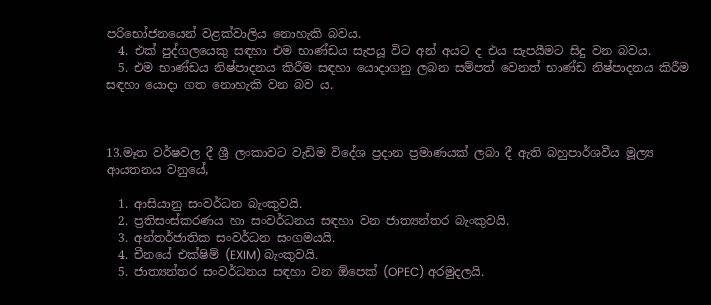පරිභෝජනයෙන් වළක්වාලිය නොහැකි බවය.
  4. එක් පුද්ගලයෙකු සඳහා එම භාණ්ඩය සැපයූ විට අන් අයට ද එය සැපයීමට සිදු වන බවය.
  5. එම භාණ්ඩය නිෂ්පාදනය කිරීම සඳහා යොදාගනු ලබන සම්පත් වෙනත් භාණ්ඩ නිෂ්පාදනය කිරීම සඳහා යොදා ගත නොහැකි වන බව ය.



13.මෑත වර්ෂවල දී ශ්‍රී ලංකාවට වැඩිම විදේශ ප්‍රදාන ප්‍රමාණයක් ලබා දී ඇති බහුපාර්ශවීය මූල්‍ය ආයතනය වනුයේ,

  1. ආසියානු සංවර්ධන බැංකුවයි.
  2. ප්‍රතිසංස්කරණය හා සංවර්ධනය සඳහා වන ජාත්‍යන්තර බැංකුවයි.
  3. අන්තර්ජාතික සංවර්ධන සංගමයයි.
  4. චීනයේ එක්ෂිම් (EXIM) බැංකුවයි.
  5. ජාත්‍යන්තර සංවර්ධනය සඳහා වන ඕපෙක් (OPEC) අරමුදලයි.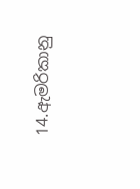14.ඇමරිකානු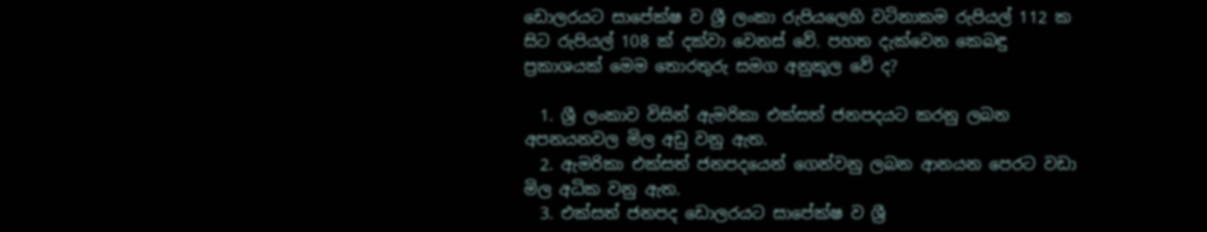ඩොලරයට සාපේක්ෂ ව ශ්‍රී ලංකා රුපියලෙහි වටිනාකම රුපියල් 112 ක සිට රුපියල් 108 ක් දක්වා වෙනස් වේ. පහත දැක්වෙන කෙබඳු ප්‍රකාශයක් මෙම තොරතුරු සමග අනුකූල වේ ද?

  1. ශ්‍රී ලංකාව විසින් ඇමරිකා එක්සත් ජනපදයට කරනු ලබන අපනයනවල මිල අඩු වනු ඇත.
  2. ඇමරිකා එක්සත් ජනපදයෙන් ගෙන්වනු ලබන ආනයන පෙරට වඩා මිල අධික වනු ඇත.
  3. එක්සත් ජනපද ඩොලරයට සාපේක්ෂ ව ශ්‍රී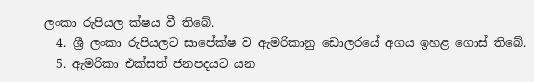ලංකා රුපියල ක්ෂය වී තිබේ.
  4. ශ්‍රී ලංකා රුපියලට සාපේක්ෂ ව ඇමරිකානු ඩොලරයේ අගය ඉහළ ගොස් තිබේ.
  5. ඇමරිකා එක්සත් ජනපදයට යන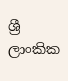ශ්‍රී ලාංකික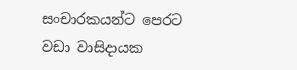සංචාරකයන්ට පෙරට වඩා වාසිදායක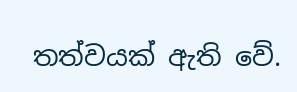තත්වයක් ඇති වේ.